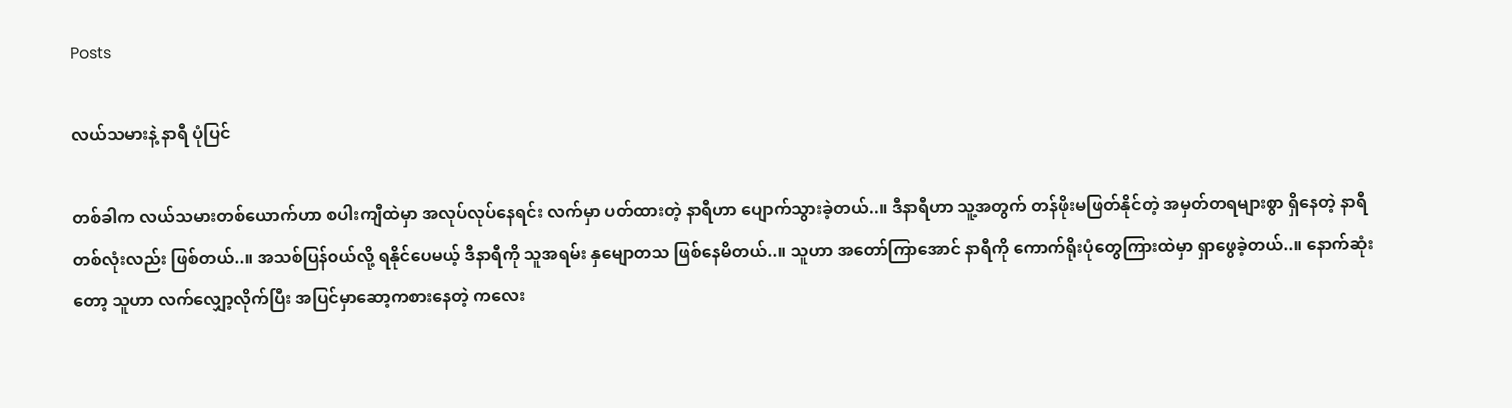Posts

လယ်သမားနဲ့ နာရီ ပုံပြင်

တစ်ခါက လယ်သမားတစ်ယောက်ဟာ စပါးကျီထဲမှာ အလုပ်လုပ်နေရင်း လက်မှာ ပတ်ထားတဲ့ နာရီဟာ ပျောက်သွားခဲ့တယ်..။ ဒီနာရီဟာ သူ့အတွက် တန်ဖိုးမဖြတ်နိုင်တဲ့ အမှတ်တရများစွာ ရှိနေတဲ့ နာရီ တစ်လုံးလည်း ဖြစ်တယ်..။ အသစ်ပြန်၀ယ်လို့ ရနိုင်ပေမယ့် ဒီနာရီကို သူအရမ်း နှမျောတသ ဖြစ်နေမိတယ်..။ သူဟာ အတော်ကြာအောင် နာရီကို ကောက်ရိုးပုံတွေကြားထဲမှာ ရှာဖွေခဲ့တယ်..။ နောက်ဆုံးတော့ သူဟာ လက်လျှော့လိုက်ပြီး အပြင်မှာဆော့ကစားနေတဲ့ ကလေး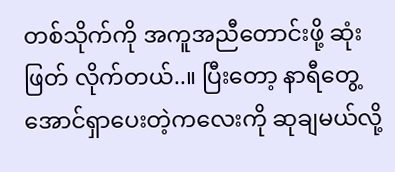တစ်သိုက်ကို အကူအညီတောင်းဖို့ ဆုံးဖြတ် လိုက်တယ်..။ ပြီးတော့ နာရီတွေ့အောင်ရှာပေးတဲ့ကလေးကို ဆုချမယ်လို့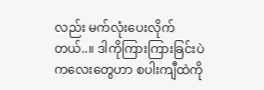လည်း မက်လုံးပေးလိုက်တယ်..။ ဒါကိုကြားကြားခြင်းပဲ ကလေးတွေဟာ စပါးကျီထဲကို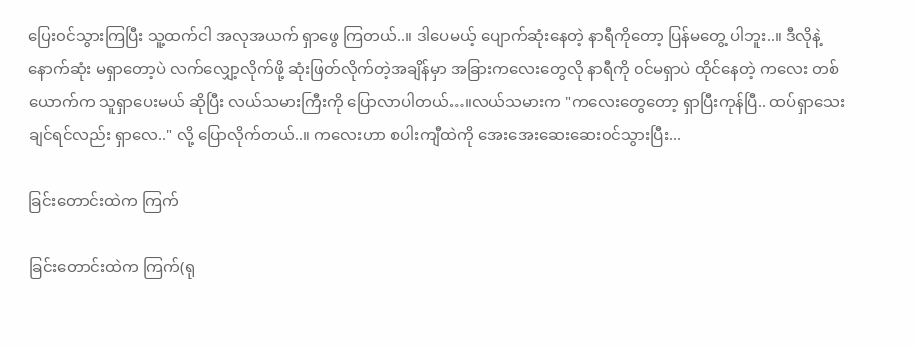ပြေး၀င်သွားကြပြီး သူ့ထက်ငါ အလုအယက် ရှာဖွေ ကြတယ်..။ ဒါပေမယ့် ပျောက်ဆုံးနေတဲ့ နာရီကိုတော့ ပြန်မတွေ့ ပါဘူး..။ ဒီလိုနဲ့ နောက်ဆုံး မရှာတော့ပဲ လက်လျှော့လိုက်ဖို့ ဆုံးဖြတ်လိုက်တဲ့အချိန်မှာ အခြားကလေးတွေလို နာရီကို ၀င်မရှာပဲ ထိုင်နေတဲ့ ကလေး တစ်ယောက်က သူရှာပေးမယ် ဆိုပြီး လယ်သမားကြီးကို ပြောလာပါတယ်…။လယ်သမားက "ကလေးတွေတော့ ရှာပြီးကုန်ပြီ.. ထပ်ရှာသေးချင်ရင်လည်း ရှာလေ.." လို့ ပြောလိုက်တယ်..။ ကလေးဟာ စပါးကျီထဲကို အေးအေးဆေးဆေး၀င်သွားပြီး...

ခြင်းတောင်းထဲက ကြက်

ခြင်းတောင်းထဲက ကြက်(ရု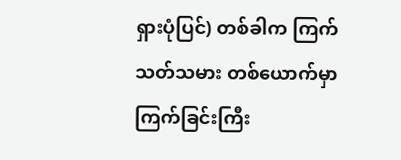ရှားပုံပြင်) တစ်ခါက ကြက်သတ်သမား တစ်ယောက်မှာ ကြက်ခြင်းကြီး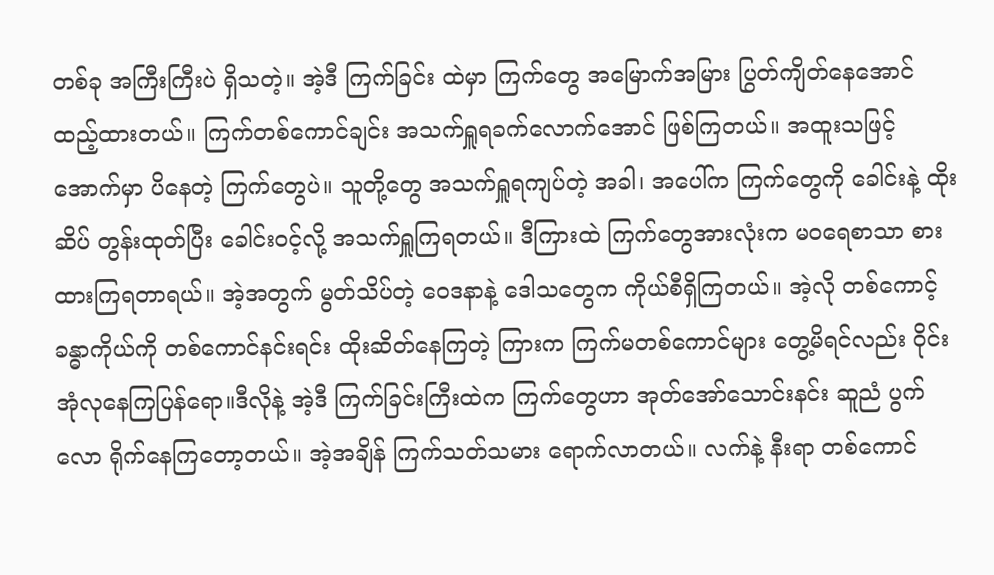တစ်ခု အကြီးကြီးပဲ ရှိသတဲ့။ အဲ့ဒီ ကြက်ခြင်း ထဲမှာ ကြက်တွေ အမြောက်အမြား ပြွတ်ကျိတ်နေအောင် ထည့်ထားတယ်။ ကြက်တစ်ကောင်ချင်း အသက်ရှူရခက်လောက်အောင် ဖြစ်ကြတယ်။ အထူးသဖြင့် အောက်မှာ ပိနေတဲ့ ကြက်တွေပဲ။ သူတို့တွေ အသက်ရှူရကျပ်တဲ့ အခါ၊ အပေါ်က ကြက်တွေကို ခေါင်းနဲ့ ထိုးဆိပ် တွန်းထုတ်ပြီး ခေါင်းဝင့်လို့ အသက်ရှူကြရတယ်။ ဒီကြားထဲ ကြက်တွေအားလုံးက မဝရေစာသာ စားထားကြရတာရယ်။ အဲ့အတွက် မွတ်သိပ်တဲ့ ဝေဒနာနဲ့ ဒေါသတွေက ကိုယ်စီရှိကြတယ်။ အဲ့လို တစ်ကောင့် ခန္ဓာကိုယ်ကို တစ်ကောင်နင်းရင်း ထိုးဆိတ်နေကြတဲ့ ကြားက ကြက်မတစ်ကောင်များ တွေ့မိရင်လည်း ဝိုင်းအုံလုနေကြပြန်ရော။ဒီလိုနဲ့ အဲ့ဒီ ကြက်ခြင်းကြီးထဲက ကြက်တွေဟာ အုတ်အော်သောင်းနင်း ဆူညံ ပွက်လော ရိုက်နေကြတော့တယ်။ အဲ့အချိန် ကြက်သတ်သမား ရောက်လာတယ်။ လက်နဲ့ နီးရာ တစ်ကောင်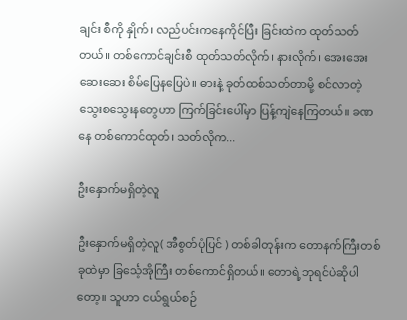ချင်း စီကို နှိုက်၊ လည်ပင်းကနေကိုင်ပြီး ခြင်းထဲက ထုတ်သတ်တယ်။ တစ်ကောင်ချင်းစီ ထုတ်သတ်လိုက်၊ နားလိုက်၊ အေးအေးဆေးဆေး စိမ်ပြေနပြေပဲ။ ဓားနဲ့ ခုတ်ထစ်သတ်တာမို့ စင်လာတဲ့ သွေးစသွေးနတွေဟာ ကြက်ခြင်းပေါ်မှာ ပြန့်ကျဲနေကြတယ်။ ခဏနေ တစ်ကောင်ထုတ်၊ သတ်လိုက...

ဦးနှောက်မရှိတဲ့လူ

ဦးနှောက်မရှိတဲ့လူ( အီစွတ်ပုံပြင် ) တစ်ခါတုန်းက တောနက်ကြီးတစ်ခုထဲမှာ ခြင်္သေ့အိုကြီး တစ်ကောင်ရှိတယ်။ တောရဲ့ဘုရင်ပဲဆိုပါတော့။ သူဟာ ငယ်ရွယ်စဉ်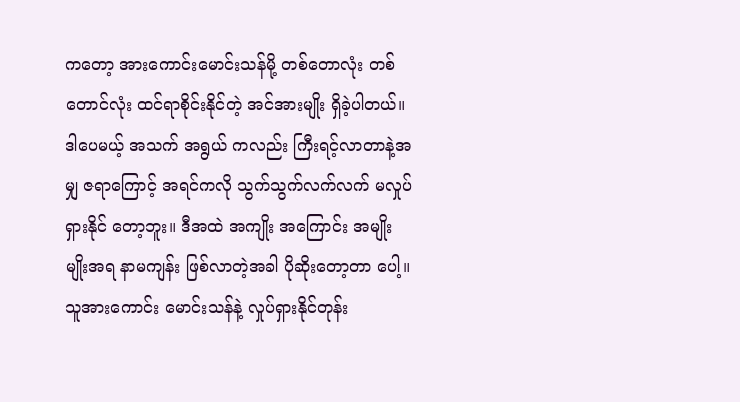ကတော့ အားကောင်းမောင်းသန်မို့ တစ်တောလုံး တစ်တောင်လုံး ထင်ရာစိုင်းနိုင်တဲ့ အင်အားမျိုး ရှိခဲ့ပါတယ်။ ဒါပေမယ့် အသက် အရွယ် ကလည်း ကြီးရင့်လာတာနဲ့အမျှ ဇရာကြောင့် အရင်ကလို သွက်သွက်လက်လက် မလှုပ်ရှားနိုင် တော့ဘူး။ ဒီအထဲ အကျိုး အကြောင်း အမျိုးမျိုးအရ နာမကျန်း ဖြစ်လာတဲ့အခါ ပိုဆိုးတော့တာ ပေါ့။ သူအားကောင်း မောင်းသန်နဲ့ လှုပ်ရှားနိုင်တုန်း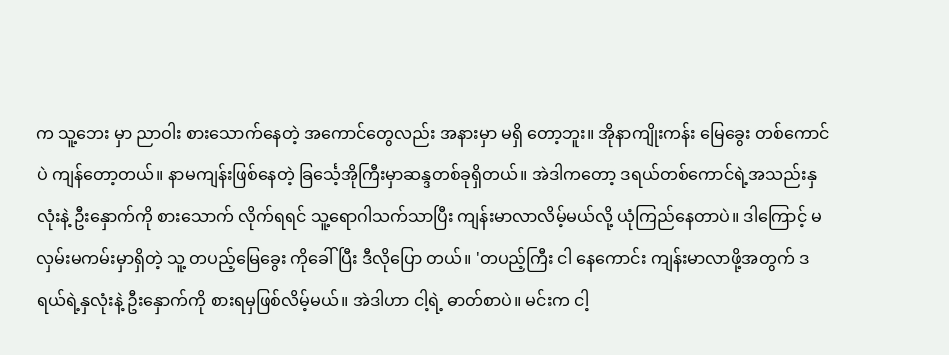က သူ့ဘေး မှာ ညာဝါး စားသောက်နေတဲ့ အကောင်တွေလည်း အနားမှာ မရှိ တော့ဘူး။ အိုနာကျိုးကန်း မြေခွေး တစ်ကောင်ပဲ ကျန်တော့တယ်။ နာမကျန်းဖြစ်နေတဲ့ ခြင်္သေ့အိုကြီးမှာဆန္ဒတစ်ခုရှိတယ်။ အဲဒါကတော့ ဒရယ်တစ်ကောင်ရဲ့အသည်းနှလုံးနဲ့ ဦးနှောက်ကို စားသောက် လိုက်ရရင် သူ့ရောဂါသက်သာပြီး ကျန်းမာလာလိမ့်မယ်လို့ ယုံကြည်နေတာပဲ။ ဒါကြောင့် မလှမ်းမကမ်းမှာရှိတဲ့ သူ့ တပည့်မြေခွေး ကိုခေါ်ပြီး ဒီလိုပြော တယ်။ 'တပည့်ကြီး ငါ နေကောင်း ကျန်းမာလာဖို့အတွက် ဒရယ်ရဲ့နှလုံးနဲ့ ဦးနှောက်ကို စားရမှဖြစ်လိမ့်မယ်။ အဲဒါဟာ ငါ့ရဲ့ ဓာတ်စာပဲ။ မင်းက ငါ့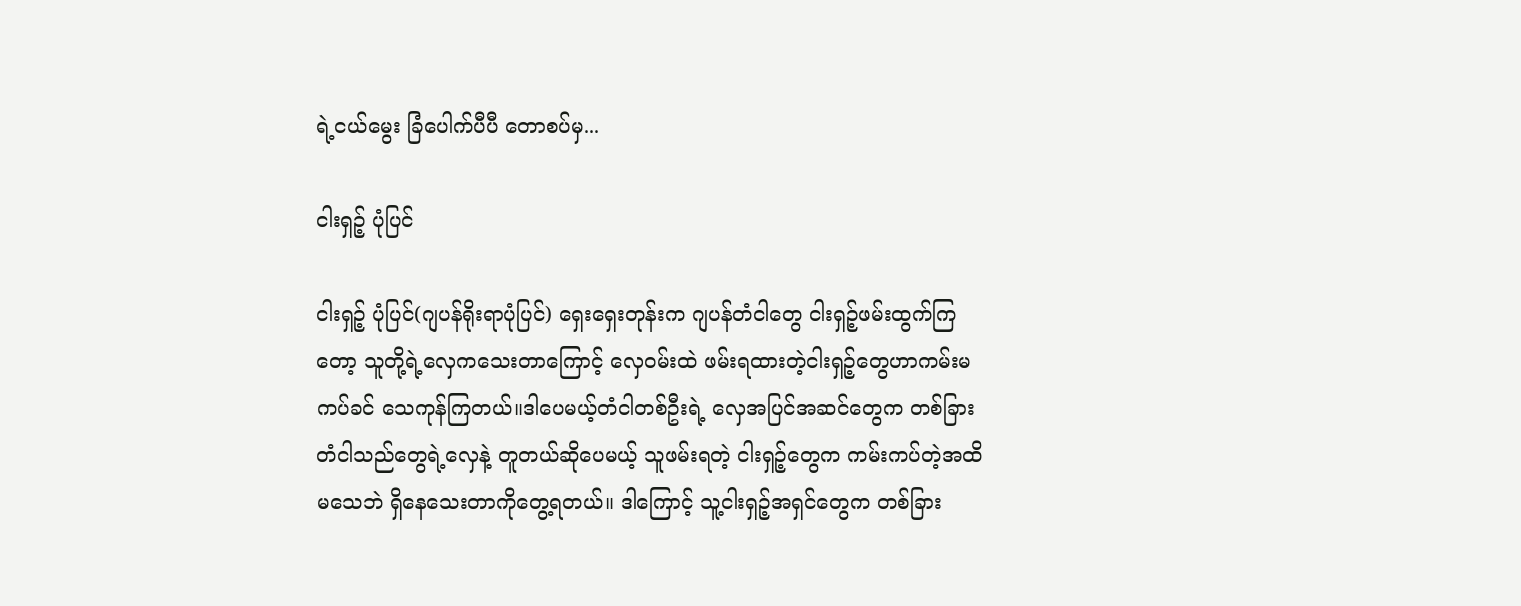ရဲ့ငယ်မွေး ခြံပေါက်ပီပီ တောစပ်မှ...

ငါးရှဉ့် ပုံပြင်

ငါးရှဉ့် ပုံပြင်(ဂျပန်ရိုးရာပုံပြင်) ရှေးရှေးတုန်းက ဂျပန်တံငါတွေ ငါးရှဉ့်ဖမ်းထွက်ကြတော့ သူတို့ရဲ့လှေကသေးတာကြောင့် လှေဝမ်းထဲ ဖမ်းရထားတဲ့ငါးရှဉ့်တွေဟာကမ်းမကပ်ခင် သေကုန်ကြတယ်။ဒါပေမယ့်တံငါတစ်ဦးရဲ့ လှေအပြင်အဆင်တွေက တစ်ခြား တံငါသည်တွေရဲ့လှေနဲ့ တူတယ်ဆိုပေမယ့် သူဖမ်းရတဲ့ ငါးရှဉ့်တွေက ကမ်းကပ်တဲ့အထိ မသေဘဲ ရှိနေသေးတာကိုတွေ့ရတယ်။ ဒါကြောင့် သူ့ငါးရှဉ့်အရှင်တွေက တစ်ခြား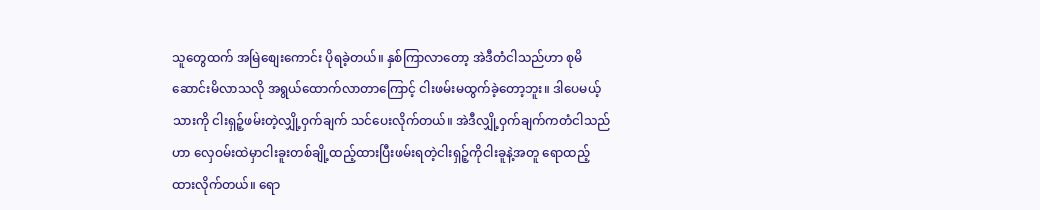သူတွေထက် အမြဲစျေးကောင်း ပိုရခဲ့တယ်။ နှစ်ကြာလာတော့ အဲဒီတံငါသည်ဟာ စုမိဆောင်းမိလာသလို အရွယ်ထောက်လာတာကြောင့် ငါးဖမ်းမထွက်ခဲ့တော့ဘူး။ ဒါပေမယ့် သားကို ငါးရှဉ့်ဖမ်းတဲ့လျှို့ဝှက်ချက် သင်ပေးလိုက်တယ်။ အဲဒီလျှို့ဝှက်ချက်ကတံငါသည်ဟာ လှေဝမ်းထဲမှာငါးခူးတစ်ချို့ထည့်ထားပြီးဖမ်းရတဲ့ငါးရှဉ့်ကိုငါးခူနဲ့အတူ ရောထည့်ထားလိုက်တယ်။ ရော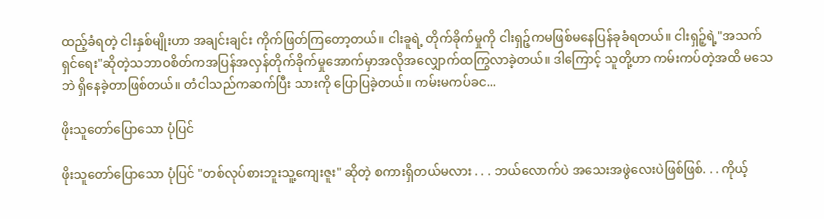ထည့်ခံရတဲ့ ငါးနှစ်မျိုးဟာ အချင်းချင်း ကိုက်ဖြတ်ကြတော့တယ်။ ငါးခူရဲ့ တိုက်ခိုက်မှုကို ငါးရှဉ့်ကမဖြစ်မနေပြန်ခုခံရတယ်။ ငါးရှဉ့်ရဲ့"အသက်ရှင်ရေး"ဆိုတဲ့သဘာဝစိတ်ကအပြန်အလှန်တိုက်ခိုက်မှုအောက်မှာအလိုအလျှောက်ထကြွလာခဲ့တယ်။ ဒါကြောင့် သူတို့ဟာ ကမ်းကပ်တဲ့အထိ မသေဘဲ ရှိနေခဲ့တာဖြစ်တယ်။ တံငါသည်ကဆက်ပြီး သားကို ပြောပြခဲ့တယ်။ ကမ်းမကပ်ခင...

ဖိုးသူတော်ပြောသော ပုံပြင်

ဖိုးသူတော်ပြောသော ပုံပြင် "တစ်လုပ်စားဘူးသူ့ကျေးဇူး" ဆိုတဲ့ စကားရှိတယ်မလား . . . ဘယ်လောက်ပဲ အသေးအဖွဲလေးပဲဖြစ်ဖြစ်. . . ကိုယ့်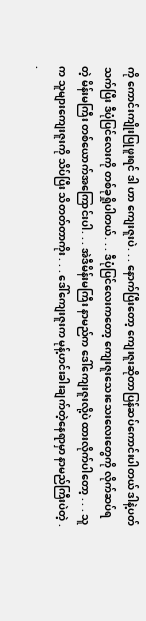ကို ကောင်းကျိုးပြုဖူးရင် ဒါ ဟာ ကျေးဇူးပဲ. . . နောက်ပြီးတော့ ကျေးဇူးဆိုတာပြန်ဆပ်ကောင်းပါတယ် ဒါနဲ့ပတ်သက်ပြီး ဒီပုံပြင်လေးကို တစ်ခုရှိုပါတယ်. . . ဒီပုံပြင်လေးကတော့ ကျေးဇူးသေးသေးလေးတွေကို လိုက်ဆပ်ရတဲ့ မိန်းမကြီး တစ်ယောက်အကြောင်းပါ. . . အဲဒီမိန်းမကြီး နာမည်က ဒေါ်ကျေးဇူးလို့ပဲ ထားလိုက်ပါတော့ . . . သူက သူများကျေးဇူးကို သိပ်ပြီး သိတတ်တာကိုး . . . ဒေါ်ကျေးဇူးက မုန့်ဟင်းခါးချက်တဲ့နေရာမှာ နာမည်ကြီးပဲတဲ့ . .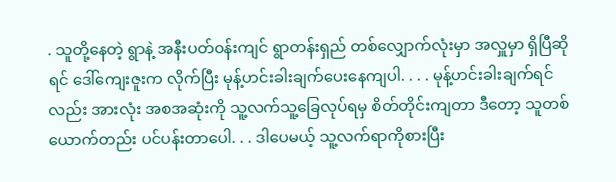. သူတို့နေတဲ့ ရွာနဲ့ အနီးပတ်၀န်းကျင် ရွာတန်းရှည် တစ်လျှောက်လုံးမှာ အလှူမှာ ရှိပြီဆိုရင် ဒေါ်ကျေးဇူးက လိုက်ပြီး မုန့်ဟင်းခါးချက်ပေးနေကျပါ. . . . မုန့်ဟင်းခါးချက်ရင်လည်း အားလုံး အစအဆုံးကို သူ့လက်သူ့ခြေလုပ်ရမှ စိတ်တိုင်းကျတာ ဒီတော့ သူတစ်ယောက်တည်း ပင်ပန်းတာပေါ. . . ဒါပေမယ့် သူ့လက်ရာကိုစားပြီး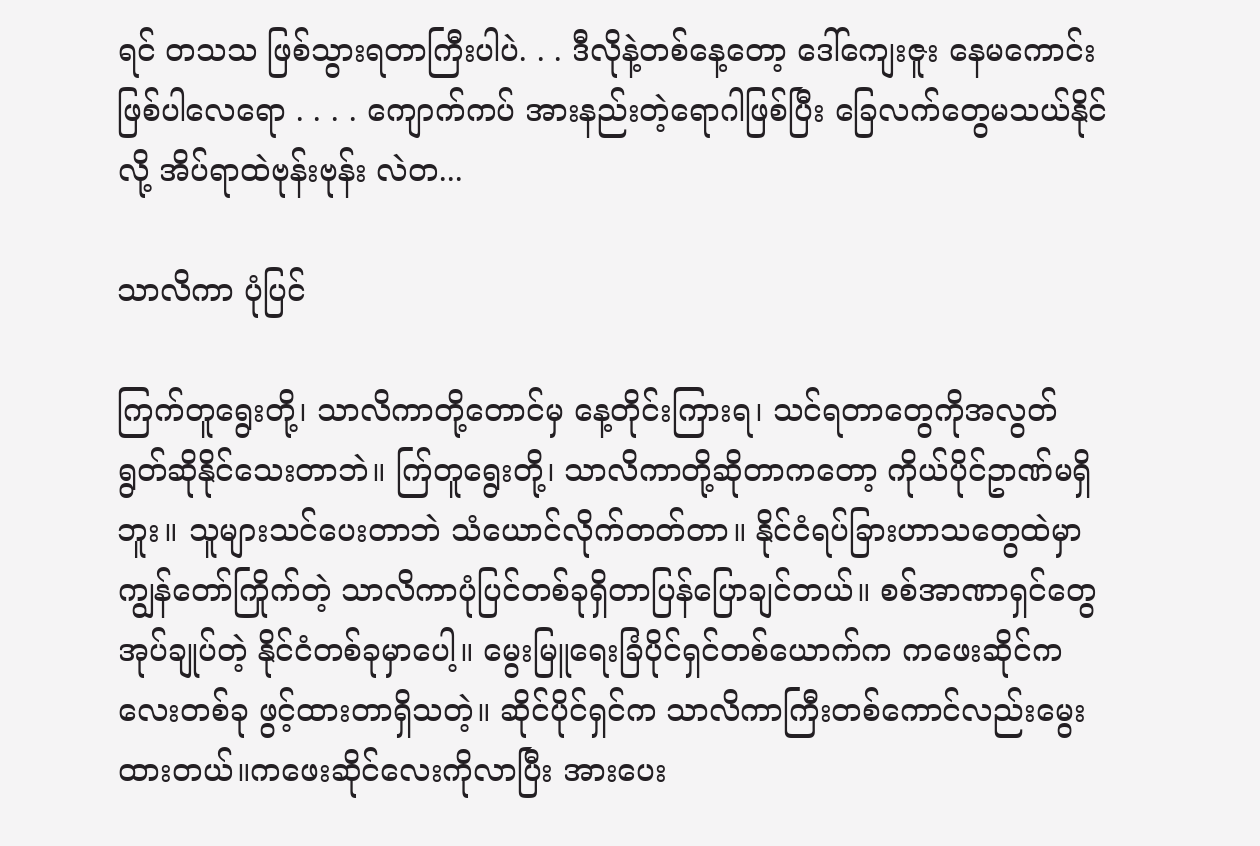ရင် တသသ ဖြစ်သွားရတာကြီးပါပဲ. . . ဒီလိုနဲ့တစ်နေ့တော့ ဒေါ်ကျေးဇူး နေမကောင်းဖြစ်ပါလေရော . . . . ကျောက်ကပ် အားနည်းတဲ့ရောဂါဖြစ်ပြီး ခြေလက်တွေမသယ်နိုင်လို့ အိပ်ရာထဲဗုန်းဗုန်း လဲတ...

သာလိကာ ပုံပြင်

ကြက်တူရွေးတို့၊ သာလိကာတို့တောင်မှ နေ့တိုင်းကြားရ၊ သင်ရတာတွေကိုအလွတ်ရွတ်ဆိုနိုင်သေးတာဘဲ။ က်ြတူရွေးတို့၊ သာလိကာတို့ဆိုတာကတော့ ကိုယ်ပိုင်ဥာဏ်မရှိဘူး။ သူများသင်ပေးတာဘဲ သံယောင်လိုက်တတ်တာ။ နိုင်ငံရပ်ခြားဟာသတွေထဲမှာ ကျွန်တော်ကြိုက်တဲ့ သာလိကာပုံပြင်တစ်ခုရှိတာပြန်ပြောချင်တယ်။ စစ်အာဏာရှင်တွေအုပ်ချုပ်တဲ့ နိုင်ငံတစ်ခုမှာပေါ့။ မွေးမြူရေးခြံပိုင်ရှင်တစ်ယောက်က ကဖေးဆိုင်ကလေးတစ်ခု ဖွင့်ထားတာရှိသတဲ့။ ဆိုင်ပိုင်ရှင်က သာလိကာကြီးတစ်ကောင်လည်းမွေးထားတယ်။ကဖေးဆိုင်လေးကိုလာပြီး အားပေး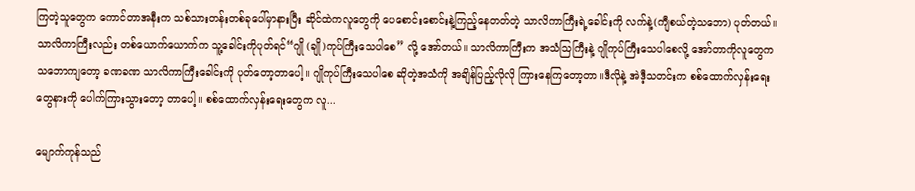ကြတဲ့သူတွေက ကောင်တာအနီးက သစ်သားတန်းတစ်ခုပေါ်မှာနားပြီး ဆိုင်ထဲကလူတွေကို ပေစောင်းစောင်းနဲ့ကြည့်နေတတ်တဲ့ သာလိကာကြီးရဲ့ခေါင်းကို လက်နဲ့(ကျီစယ်တဲ့သဘော) ပုတ်တယ်။ သာလိကာကြီးလည်း တစ်ယောက်ယောက်က သူ့ခေါင်းကိုပုတ်ရင်“ဂျို (ချို)ကုပ်ကြီးသေပါစေ” လို့ အော်တယ်။ သာလိကာကြီးက အသံသြကြီးနဲ့ ဂျိုကုပ်ကြီးသေပါစေလို့ အော်တာကိုလူတွေက သဘောကျတော့ ခဏခဏ သာလိကာကြီးခေါင်းကို ပုတ်တော့တာပေါ့။ ဂျိုကုပ်ကြီးသေပါစေ ဆိုတဲ့အသံကို အချိန်ပြည့်လိုလို ကြားနေကြတော့တာ။ဒီလိုနဲ့ အဲဒီ့သတင်းက စစ်ထောက်လှန်းရေးတွေနားကို ပေါက်ကြားသွားတော့ တာပေါ့။ စစ်ထောက်လှန်းရေးတွေက လူ...

မျောက်ကုန်သည်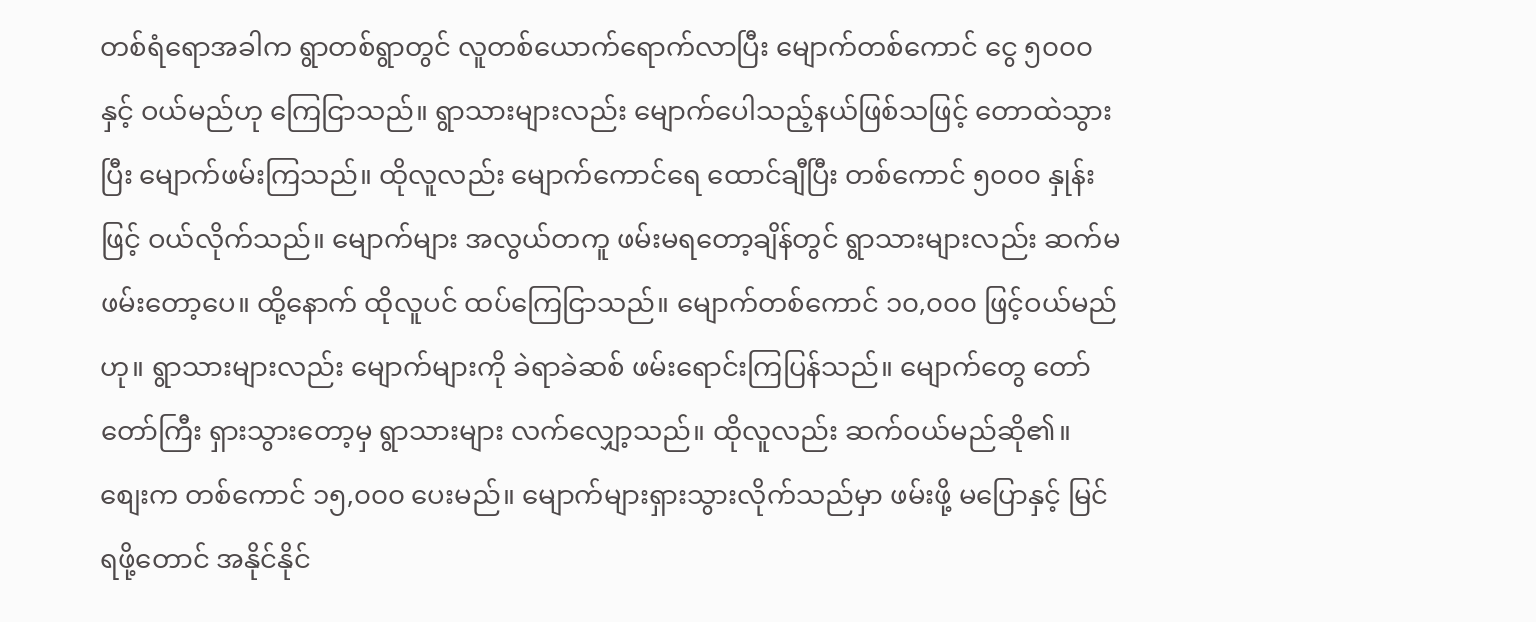တစ်ရံရောအခါက ရွာတစ်ရွာတွင် လူတစ်ယောက်ရောက်လာပြီး မျောက်တစ်ကောင် ငွေ ၅၀၀၀ နှင့် ဝယ်မည်ဟု ကြေငြာသည်။ ရွာသားများလည်း မျောက်ပေါသည့်နယ်ဖြစ်သဖြင့် တောထဲသွားပြီး မျောက်ဖမ်းကြသည်။ ထိုလူလည်း မျောက်ကောင်ရေ ထောင်ချီပြီး တစ်ကောင် ၅၀၀၀ နှုန်းဖြင့် ဝယ်လိုက်သည်။ မျောက်များ အလွယ်တကူ ဖမ်းမရတော့ချိန်တွင် ရွာသားများလည်း ဆက်မဖမ်းတော့ပေ။ ထို့နောက် ထိုလူပင် ထပ်ကြေငြာသည်။ မျောက်တစ်ကောင် ၁၀,၀၀၀ ဖြင့်ဝယ်မည်ဟု။ ရွာသားများလည်း မျောက်များကို ခဲရာခဲဆစ် ဖမ်းရောင်းကြပြန်သည်။ မျောက်တွေ တော်တော်ကြီး ရှားသွားတော့မှ ရွာသားများ လက်လျှော့သည်။ ထိုလူလည်း ဆက်ဝယ်မည်ဆို၏။ စျေးက တစ်ကောင် ၁၅,၀၀၀ ပေးမည်။ မျောက်များရှားသွားလိုက်သည်မှာ ဖမ်းဖို့ မပြောနှင့် မြင်ရဖို့တောင် အနိုင်နိုင်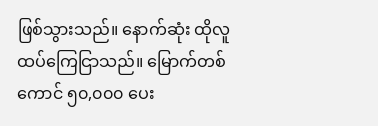ဖြစ်သွားသည်။ နောက်ဆုံး ထိုလူ ထပ်ကြေငြာသည်။ မြောက်တစ်ကောင် ၅၀,၀၀၀ ပေး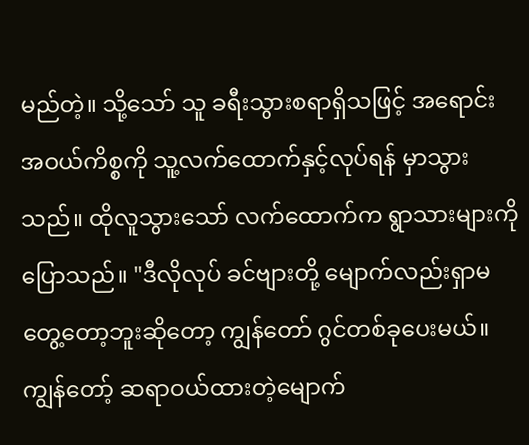မည်တဲ့။ သို့သော် သူ ခရီးသွားစရာရှိသဖြင့် အရောင်းအဝယ်ကိစ္စကို သူ့လက်ထောက်နှင့်လုပ်ရန် မှာသွားသည်။ ထိုလူသွားသော် လက်ထောက်က ရွာသားများကိုပြောသည်။ "ဒီလိုလုပ် ခင်ဗျားတို့ မျောက်လည်းရှာမတွေ့တော့ဘူးဆိုတော့ ကျွန်တော် ဂွင်တစ်ခုပေးမယ်။ ကျွန်တော့် ဆရာဝယ်ထားတဲ့မျောက်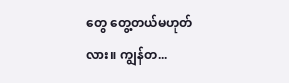တွေ တွေ့တယ်မဟုတ်လား။ ကျွန်တ...